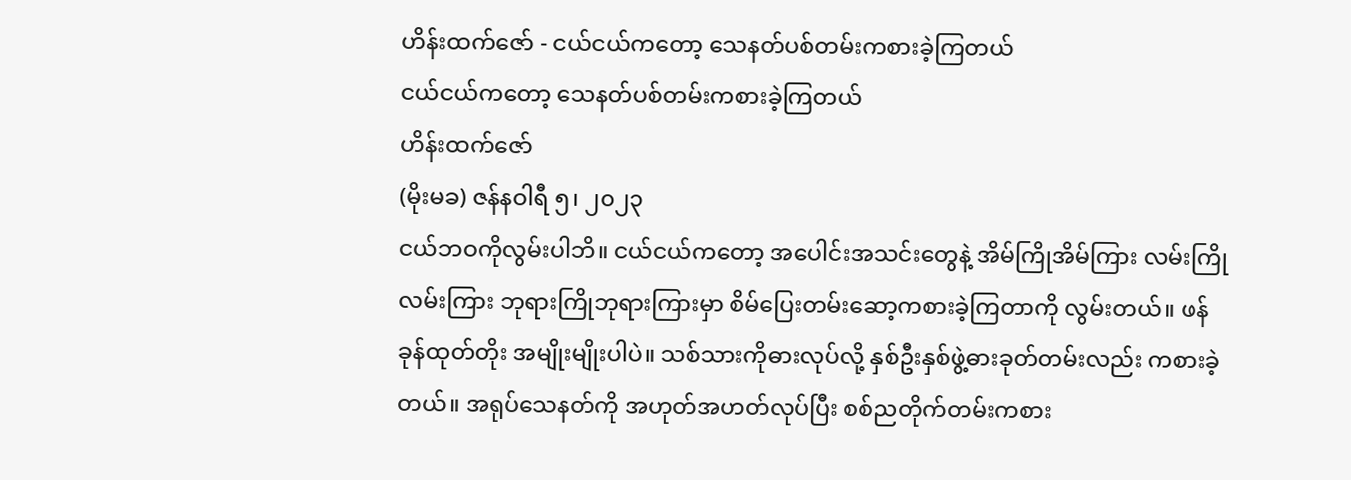ဟိန်းထက်ဇော် - ငယ်ငယ်ကတော့ သေနတ်ပစ်တမ်းကစားခဲ့ကြတယ်
ငယ်ငယ်ကတော့ သေနတ်ပစ်တမ်းကစားခဲ့ကြတယ်
ဟိန်းထက်ဇော်
(မိုးမခ) ဇန်နဝါရီ ၅၊ ၂၀၂၃
ငယ်ဘဝကိုလွမ်းပါဘိ။ ငယ်ငယ်ကတော့ အပေါင်းအသင်းတွေနဲ့ အိမ်ကြိုအိမ်ကြား လမ်းကြိုလမ်းကြား ဘုရားကြိုဘုရားကြားမှာ စိမ်ပြေးတမ်းဆော့ကစားခဲ့ကြတာကို လွမ်းတယ်။ ဖန်ခုန်ထုတ်တိုး အမျိုးမျိုးပါပဲ။ သစ်သားကိုဓားလုပ်လို့ နှစ်ဦးနှစ်ဖွဲ့ဓားခုတ်တမ်းလည်း ကစားခဲ့တယ်။ အရုပ်သေနတ်ကို အဟုတ်အဟတ်လုပ်ပြီး စစ်ညတိုက်တမ်းကစား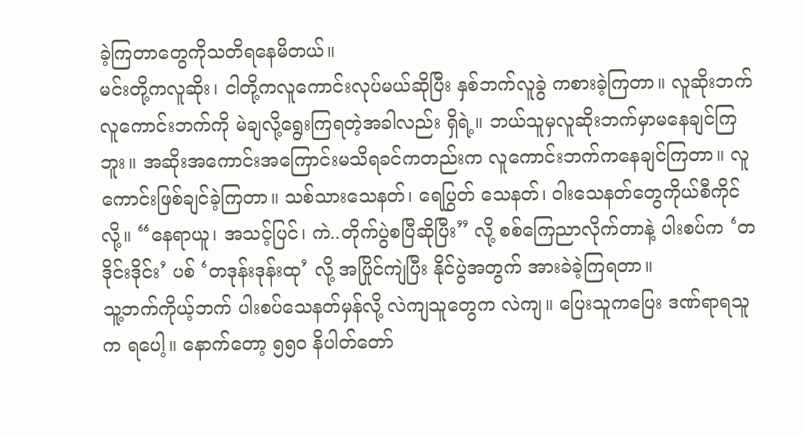ခဲ့ကြတာတွေကိုသတိရနေမိတယ်။
မင်းတို့ကလူဆိုး၊ ငါတို့ကလူကောင်းလုပ်မယ်ဆိုပြီး နှစ်ဘက်လူခွဲ ကစားခဲ့ကြတာ။ လူဆိုးဘက်လူကောင်းဘက်ကို မဲချလို့ရွေးကြရတဲ့အခါလည်း ရှိရဲ့။ ဘယ်သူမှလူဆိုးဘက်မှာမနေချင်ကြဘူး။ အဆိုးအကောင်းအကြောင်းမသိရခင်ကတည်းက လူကောင်းဘက်ကနေချင်ကြတာ။ လူကောင်းဖြစ်ချင်ခဲ့ကြတာ။ သစ်သားသေနတ်၊ ရေပြွတ် သေနတ်၊ ဝါးသေနတ်တွေကိုယ်စီကိုင်လို့။ “နေရာယူ၊ အသင့်ပြင်၊ ကဲ..တိုက်ပွဲစပြီဆိုပြီး” လို့ စစ်ကြေညာလိုက်တာနဲ့ ပါးစပ်က ‘တဒိုင်းဒိုင်း’ ပစ် ‘တဒုန်းဒုန်းထု’ လို့ အပြိုင်ကျဲပြီး နိုင်ပွဲအတွက် အားခဲခဲ့ကြရတာ။
သူ့ဘက်ကိုယ့်ဘက် ပါးစပ်သေနတ်မှန်လို့ လဲကျသူတွေက လဲကျ။ ပြေးသူကပြေး ဒဏ်ရာရသူက ရပေါ့။ နောက်တော့ ၅၅၀ နိပါတ်တော်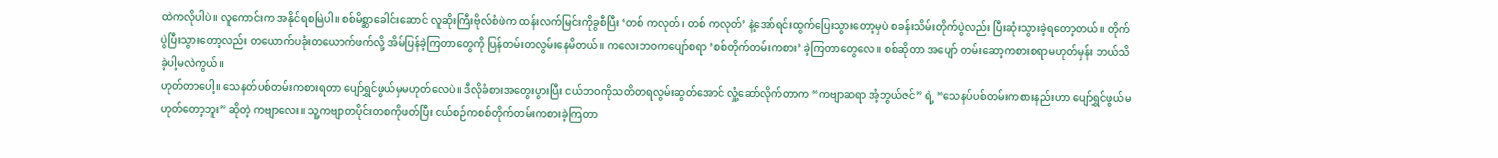ထဲကလိုပါပဲ။ လူကောင်းက အနိုင်ရစမြဲပါ။ စစ်မိစ္ဆာခေါင်းဆောင် လူဆိုးကြီးဗိုလ်စံဖဲက ထန်းလက်မြင်းကိုခွစီပြီး ‘တစ် ကလုတ်၊ တစ် ကလုတ်’ နဲ့အော်ရင်းထွက်ပြေးသွားတော့မှပဲ စခန်းသိမ်းတိုက်ပွဲလည်း ပြီးဆုံးသွားခဲ့ရတော့တယ်။ တိုက်ပွဲပြီးသွားတော့လည်း တယောက်ပခုံးတယောက်ဖက်လို့ အိမ်ပြန်ခဲ့ကြတာတွေကို ပြန်တမ်းတလွမ်းနေမိတယ်။ ကလေးဘဝကပျော်စရာ ‘စစ်တိုက်တမ်းကစား’ ခဲ့ကြတာတွေလေ။ စစ်ဆိုတာ အပျော် တမ်းဆော့ကစားစရာမဟုတ်မှန်း ဘယ်သိခဲ့ပါ့မလဲကွယ်။
ဟုတ်တာပေါ့။ သေနတ်ပစ်တမ်းကစားရတာ ပျော်ရွှင်ဖွယ်မှမဟုတ်လေပဲ။ ဒီလိုခံစားအတွေးပွားပြီး ငယ်ဘဝကိုသတိတရလွမ်းဆွတ်အောင် လှုံ့ဆော်လိုက်တာက “ကဗျာဆရာ အံ့ဘွယ်ဇင်” ရဲ့ “သေနပ်ပစ်တမ်းကစားနည်းဟာ ပျော်ရွှင်ဖွယ်မဟုတ်တော့ဘူး” ဆိုတဲ့ ကဗျာလေး။ သူ့ကဗျာတပိုင်းတစကိုဖတ်ပြီး ငယ်စဉ်ကစစ်တိုက်တမ်းကစားခဲ့ကြတာ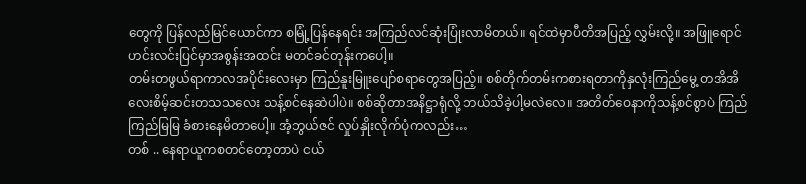တွေကို ပြန်လည်မြင်ယောင်ကာ စမြုံ့ပြန်နေရင်း အကြည်လင်ဆုံးပြုံးလာမိတယ်။ ရင်ထဲမှာပီတိအပြည့် လွှမ်းလို့။ အဖြူရောင်ဟင်းလင်းပြင်မှာအစွန်းအထင်း မတင်ခင်တုန်းကပေါ့။
တမ်းတဖွယ်ရာကာလအပိုင်းလေးမှာ ကြည်နူးမြူးပျော်စရာတွေအပြည့်။ စစ်တိုက်တမ်းကစားရတာကိုနှလုံးကြည်မွေ့ တအိအိလေးစိမ့်ဆင်းတသသလေး သန့်စင်နေဆဲပါပဲ။ စစ်ဆိုတာအနိဋ္ဌာရုံလို့ ဘယ်သိခဲ့ပါ့မလဲလေ။ အတိတ်ဝေနာကိုသန့်စင်စွာပဲ ကြည်ကြည်မြမြ ခံစားနေမိတာပေါ့။ အံ့ဘွယ်ဇင် လှုပ်နှိုးလိုက်ပုံကလည်း…
တစ် .. နေရာယူကစတင်တော့တာပဲ ငယ်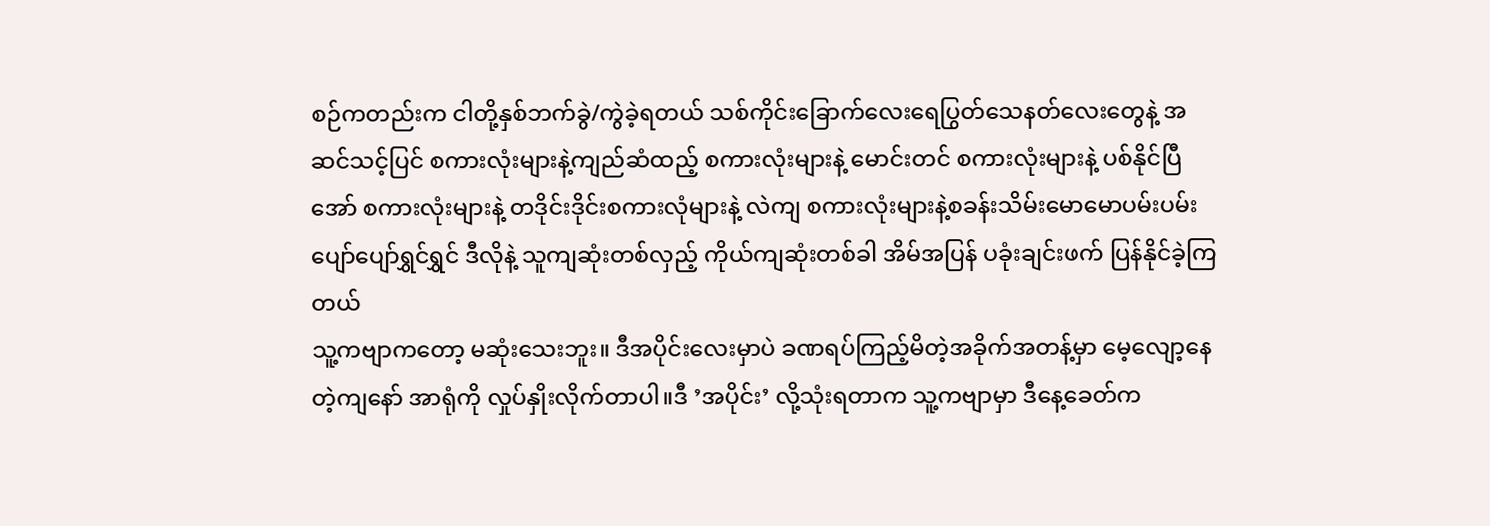စဉ်ကတည်းက ငါတို့နှစ်ဘက်ခွဲ/ကွဲခဲ့ရတယ် သစ်ကိုင်းခြောက်လေးရေပြွတ်သေနတ်လေးတွေနဲ့ အဆင်သင့်ပြင် စကားလုံးများနဲ့ကျည်ဆံထည့် စကားလုံးများနဲ့ မောင်းတင် စကားလုံးများနဲ့ ပစ်နိုင်ပြီအော် စကားလုံးများနဲ့ တဒိုင်းဒိုင်းစကားလုံများနဲ့ လဲကျ စကားလုံးများနဲ့စခန်းသိမ်းမောမောပမ်းပမ်းပျော်ပျော်ရွှင်ရွှင် ဒီလိုနဲ့ သူကျဆုံးတစ်လှည့် ကိုယ်ကျဆုံးတစ်ခါ အိမ်အပြန် ပခုံးချင်းဖက် ပြန်နိုင်ခဲ့ကြတယ်
သူ့ကဗျာကတော့ မဆုံးသေးဘူး။ ဒီအပိုင်းလေးမှာပဲ ခဏရပ်ကြည့်မိတဲ့အခိုက်အတန့်မှာ မေ့လျော့နေတဲ့ကျနော် အာရုံကို လှုပ်နှိုးလိုက်တာပါ။ဒီ ’အပိုင်း’ လို့သုံးရတာက သူ့ကဗျာမှာ ဒီနေ့ခေတ်က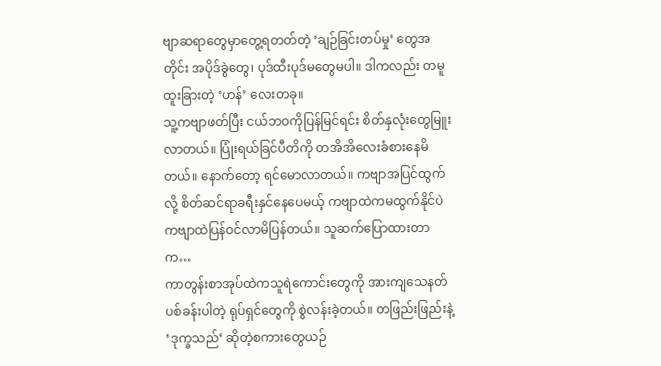ဗျာဆရာတွေမှာတွေ့ရတတ်တဲ့ ‘ချဉ်ခြင်းတပ်မှု’ တွေအတိုင်း အပိုဒ်ခွဲတွေ၊ ပုဒ်ထီးပုဒ်မတွေမပါ။ ဒါကလည်း တမူထူးခြားတဲ့ ‘ဟန်’ လေးတခု။
သူ့ကဗျာဖတ်ပြီး ငယ်ဘဝကိုပြန်မြင်ရင်း စိတ်နှလုံးတွေမြူးလာတယ်။ ပြုံးရယ်ခြင်ပီတိကို တအိအိလေးခံစားနေမိတယ်။ နောက်တော့ ရင်မောလာတယ်။ ကဗျာအပြင်ထွက်လို့ စိတ်ဆင်ရာခရီးနှင်နေပေမယ့် ကဗျာထဲကမထွက်နိုင်ပဲ ကဗျာထဲပြန်ဝင်လာမိပြန်တယ်။ သူဆက်ပြောထားတာက…
ကာတွန်းစာအုပ်ထဲကသူရဲကောင်းတွေကို အားကျသေနတ်ပစ်ခန်းပါတဲ့ ရုပ်ရှင်တွေကို စွဲလန်းခဲ့တယ်။ တဖြည်းဖြည်းနဲ့ ‘ဒုက္ခသည်’ ဆိုတဲ့စကားတွေယဉ်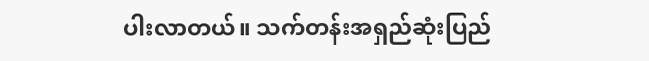ပါးလာတယ်။ သက်တန်းအရှည်ဆုံးပြည်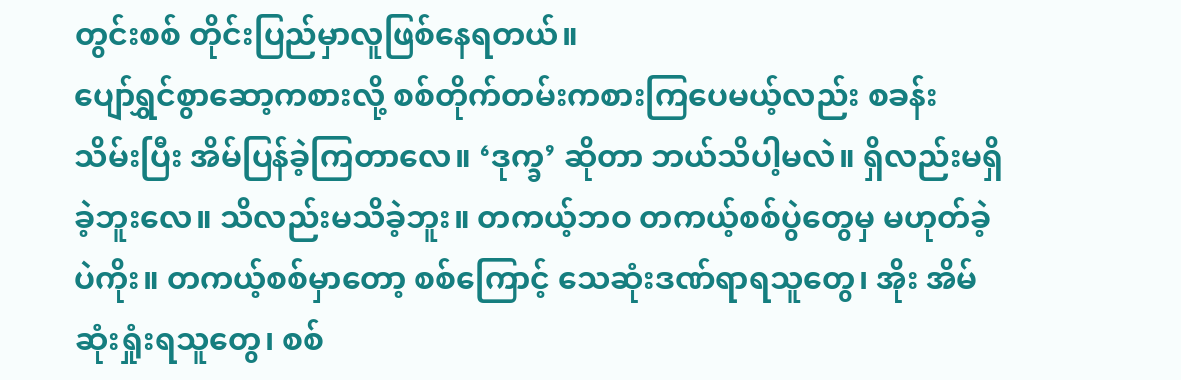တွင်းစစ် တိုင်းပြည်မှာလူဖြစ်နေရတယ်။
ပျော်ရွှင်စွာဆော့ကစားလို့ စစ်တိုက်တမ်းကစားကြပေမယ့်လည်း စခန်းသိမ်းပြီး အိမ်ပြန်ခဲ့ကြတာလေ။ ‘ဒုက္ခ’ ဆိုတာ ဘယ်သိပါ့မလဲ။ ရှိလည်းမရှိခဲ့ဘူးလေ။ သိလည်းမသိခဲ့ဘူး။ တကယ့်ဘဝ တကယ့်စစ်ပွဲတွေမှ မဟုတ်ခဲ့ပဲကိုး။ တကယ့်စစ်မှာတော့ စစ်ကြောင့် သေဆုံးဒဏ်ရာရသူတွေ၊ အိုး အိမ်ဆုံးရှုံးရသူတွေ၊ စစ်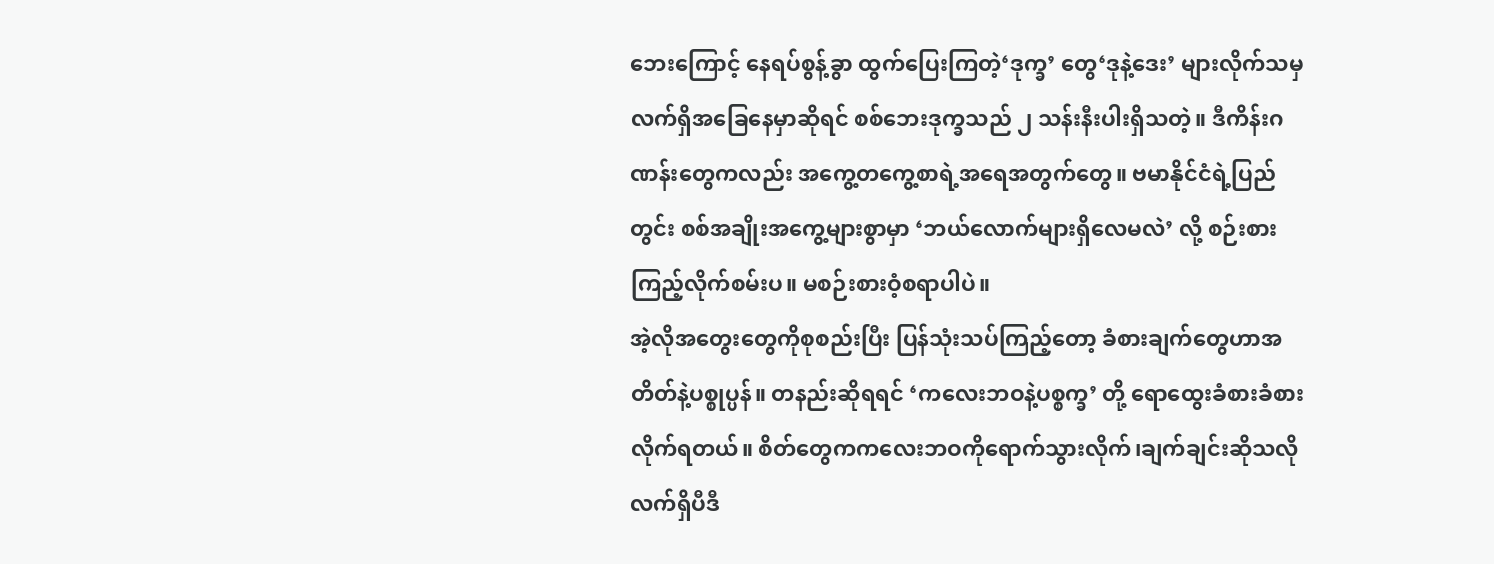ဘေးကြောင့် နေရပ်စွန့်ခွာ ထွက်ပြေးကြတဲ့‘ဒုက္ခ’ တွေ‘ဒုနဲ့ဒေး’ များလိုက်သမှ လက်ရှိအခြေနေမှာဆိုရင် စစ်ဘေးဒုက္ခသည် ၂ သန်းနီးပါးရှိသတဲ့။ ဒီကိန်းဂဏန်းတွေကလည်း အကွေ့တကွေ့စာရဲ့အရေအတွက်တွေ။ ဗမာနိုင်ငံရဲ့ပြည်တွင်း စစ်အချိုးအကွေ့များစွာမှာ ‘ဘယ်လောက်များရှိလေမလဲ’ လို့ စဉ်းစားကြည့်လိုက်စမ်းပ။ မစဉ်းစားဝံ့စရာပါပဲ။
အဲ့လိုအတွေးတွေကိုစုစည်းပြီး ပြန်သုံးသပ်ကြည့်တော့ ခံစားချက်တွေဟာအတိတ်နဲ့ပစ္စုပ္ပန်။ တနည်းဆိုရရင် ‘ကလေးဘဝနဲ့ပစ္စက္ခ’ တို့ ရောထွေးခံစားခံစားလိုက်ရတယ်။ စိတ်တွေကကလေးဘဝကိုရောက်သွားလိုက်၊ချက်ချင်းဆိုသလို လက်ရှိပီဒီ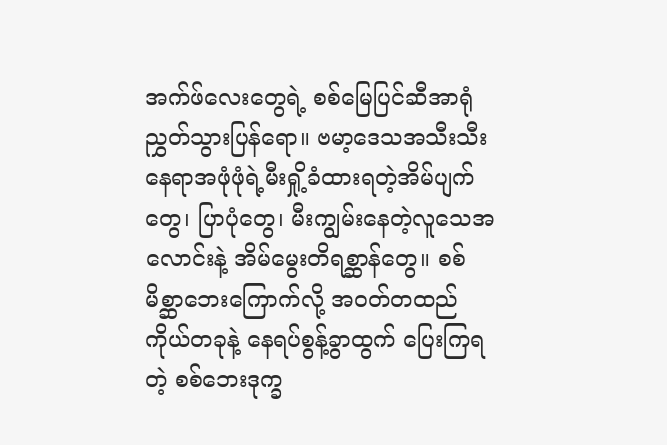အက်ဖ်လေးတွေရဲ့ စစ်မြေပြင်ဆီအာရုံညွှတ်သွားပြန်ရော။ ဗမာ့ဒေသအသီးသီး နေရာအဖုံဖုံရဲ့မီးရှို့ခံထားရတဲ့အိမ်ပျက်တွေ၊ ပြာပုံတွေ၊ မီးကျွမ်းနေတဲ့လူသေအလောင်းနဲ့ အိမ်မွေးတိရစ္ဆာန်တွေ။ စစ်မိစ္ဆာဘေးကြောက်လို့ အဝတ်တထည်ကိုယ်တခုနဲ့ နေရပ်စွန့်ခွာထွက် ပြေးကြရတဲ့ စစ်ဘေးဒုက္ခ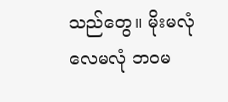သည်တွေ။ မိုးမလုံလေမလုံ ဘဝမ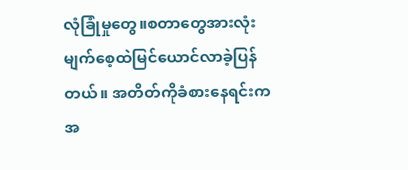လုံခြုံမှုတွေ။စတာတွေအားလုံး မျက်စေ့ထဲမြင်ယောင်လာခဲ့ပြန်တယ်။ အတိတ်ကိုခံစားနေရင်းက အ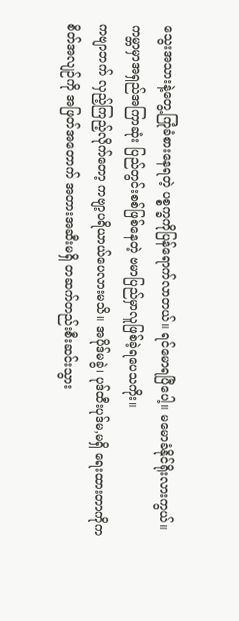သွေးအသားနဲ့တွေ့ကြုံခံစားနေရတဲ့ ပစ္စက္ခကိုပြန်ရောက်လာတယ်။ ရင်မောရပြီပေါ့။ မမောခံနိုင်ရိုးလားကွယ်။ ကမ္ဘာမှာအရှည်အကြာဆုံး ပြည်တွင်းစစ်ဖြစ်နေတဲ့ ဗမာပြည်မှာလူဖြစ်ခဲ့ရပေသကိုး။
ကဗျာဘက် လှည့်ကြည့်လိုက်တော့ ကဗျာ့ပရိယာယ်ပေလားမသိ။ အပိုဒ်မခွဲ၊ ပုဒ်ထီးပုဒ်မ,မရှိ ရေးထားတာကိုက စိတ်အလျဉ်ကို အဖြတ်အတောက် အတားအဆီးမရှိ တဆက်တည်းစီးဆင်းသွား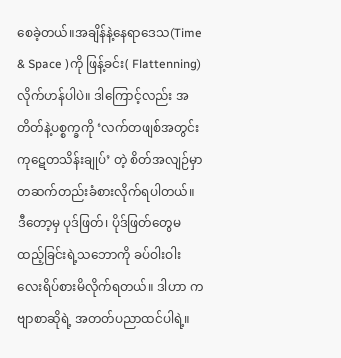စေခဲ့တယ်။အချိန်နဲ့နေရာဒေသ(Time & Space )ကို ဖြန့်ခင်း( Flattenning)လိုက်ဟန်ပါပဲ။ ဒါကြောင့်လည်း အတိတ်နဲ့ပစ္စက္ခကို ‘လက်တဖျစ်အတွင်း ကုဋေတသိန်းချုပ်’ တဲ့ စိတ်အလျဉ်မှာ တဆက်တည်းခံစားလိုက်ရပါတယ်။ ဒီတော့မှ ပုဒ်ဖြတ်၊ ပိုဒ်ဖြတ်တွေမထည့်ခြင်းရဲ့သဘောကို ခပ်ဝါးဝါးလေးရိပ်စားမိလိုက်ရတယ်။ ဒါဟာ ကဗျာစာဆိုရဲ့ အတတ်ပညာထင်ပါရဲ့။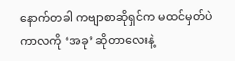နောက်တခါ ကဗျာစာဆိုရှင်က မထင်မှတ်ပဲကာလကို ‘အခု’ ဆိုတာလေးနဲ့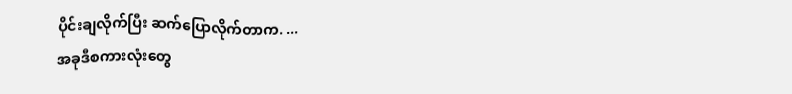ပိုင်းချလိုက်ပြီး ဆက်ပြောလိုက်တာက. ...
အခုဒီစကားလုံးတွေ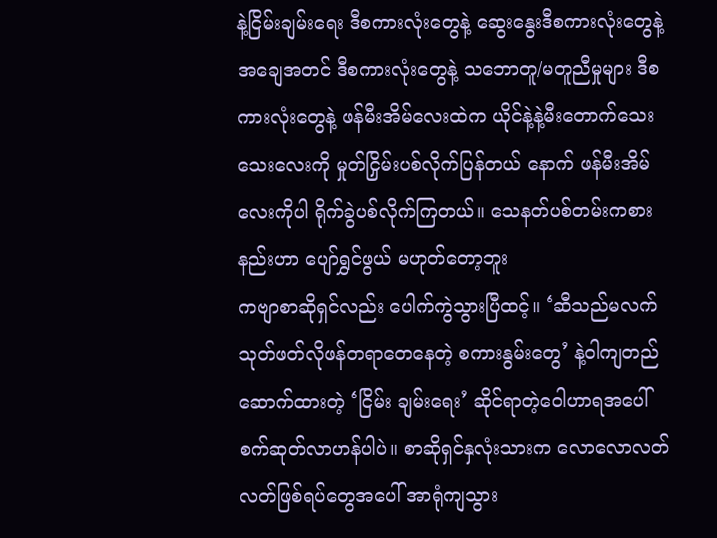နဲ့ငြိမ်းချမ်းရေး ဒီစကားလုံးတွေနဲ့ ဆွေးနွေးဒီစကားလုံးတွေနဲ့ အချေအတင် ဒီစကားလုံးတွေနဲ့ သဘောတူ/မတူညီမှုများ ဒီစကားလုံးတွေနဲ့ ဖန်မီးအိမ်လေးထဲက ယိုင်နဲ့နဲ့မီးတောက်သေးသေးလေးကို မှုတ်ငြှိမ်းပစ်လိုက်ပြန်တယ် နောက် ဖန်မီးအိမ်လေးကိုပါ ရိုက်ခွဲပစ်လိုက်ကြတယ်။ သေနတ်ပစ်တမ်းကစားနည်းဟာ ပျော်ရွှင်ဖွယ် မဟုတ်တော့ဘူး
ကဗျာစာဆိုရှင်လည်း ပေါက်ကွဲသွားပြီထင့်။ ‘ဆီသည်မလက်သုတ်ဖတ်လိုဖန်တရာတေနေတဲ့ စကားနွမ်းတွေ’ နဲ့ဝါကျတည်ဆောက်ထားတဲ့ ‘ငြိမ်း ချမ်းရေး’ ဆိုင်ရာတဲ့ဝေါဟာရအပေါ် စက်ဆုတ်လာဟန်ပါပဲ။ စာဆိုရှင်နှလုံးသားက လောလောလတ်လတ်ဖြစ်ရပ်တွေအပေါ် အာရုံကျသွား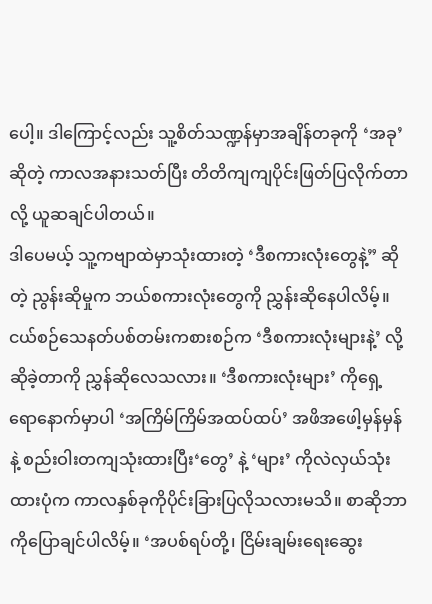ပေါ့။ ဒါကြောင့်လည်း သူ့စိတ်သဏ္ဍန်မှာအချိန်တခုကို ‘အခု’ ဆိုတဲ့ ကာလအနားသတ်ပြီး တိတိကျကျပိုင်းဖြတ်ပြလိုက်တာလို့ ယူဆချင်ပါတယ်။
ဒါပေမယ့် သူ့ကဗျာထဲမှာသုံးထားတဲ့ ‘ဒီစကားလုံးတွေနဲ့” ဆိုတဲ့ ညွန်းဆိုမှုက ဘယ်စကားလုံးတွေကို ညွှန်းဆိုနေပါလိမ့်။ ငယ်စဉ်သေနတ်ပစ်တမ်းကစားစဉ်က ‘ဒီစကားလုံးများနဲ့’ လို့ ဆိုခဲ့တာကို ညွှန်ဆိုလေသလား။ ‘ဒီစကားလုံးများ’ ကိုရှေ့ရောနောက်မှာပါ ‘အကြိမ်ကြိမ်အထပ်ထပ်’ အဖိအဖေါ့မှန်မှန်နဲ့ စည်းဝါးတကျသုံးထားပြီး‘တွေ’ နဲ့ ‘များ’ ကိုလဲလှယ်သုံးထားပုံက ကာလနှစ်ခုကိုပိုင်းခြားပြလိုသလားမသိ။ စာဆိုဘာကိုပြောချင်ပါလိမ့်။ ‘အပစ်ရပ်တို့၊ ငြိမ်းချမ်းရေးဆွေး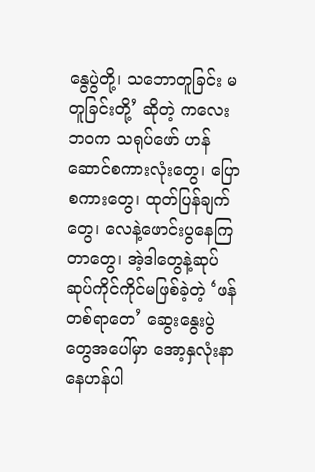နွေပွဲတို့၊ သဘောတူခြင်း မတူခြင်းတို့’ ဆိုတဲ့ ကလေးဘဝက သရုပ်ဖော် ဟန်ဆောင်စကားလုံးတွေ၊ ပြောစကားတွေ၊ ထုတ်ပြန်ချက်တွေ၊ လေနဲ့ဖောင်းပွနေကြတာတွေ၊ အဲ့ဒါတွေနဲ့ဆုပ်ဆုပ်ကိုင်ကိုင်မဖြစ်ခဲ့တဲ့ ‘ဖန်တစ်ရာတေ’ ဆွေးနွေးပွဲတွေအပေါ်မှာ အော့နှလုံးနာနေဟန်ပါ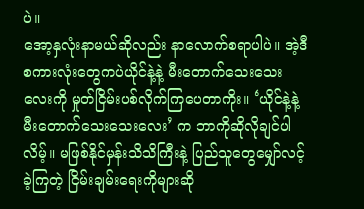ပဲ။
အော့နှလုံးနာမယ်ဆိုလည်း နာလောက်စရာပါပဲ။ အဲ့ဒီစကားလုံးတွေကပဲယိုင်နဲ့နဲ့ မီးတောက်သေးသေးလေးကို မှုတ်ငြိမ်းပစ်လိုက်ကြပေတာကိုး။ ‘ယိုင်နဲ့နဲ့ မီးတောက်သေးသေးလေး’ က ဘာကိုဆိုလိုချင်ပါလိမ့်။ မဖြစ်နိုင်မှန်းသိသိကြီးနဲ့ ပြည်သူတွေမျှော်လင့်ခဲ့ကြတဲ့ ငြိမ်းချမ်းရေးကိုများဆို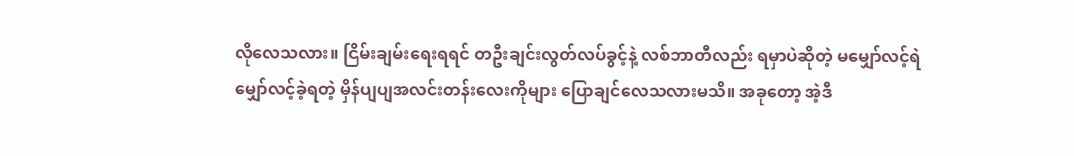လိုလေသလား။ ငြိမ်းချမ်းရေးရရင် တဦးချင်းလွတ်လပ်ခွင့်နဲ့ လစ်ဘာတီလည်း ရမှာပဲဆိုတဲ့ မမျှော်လင့်ရဲမျှော်လင့်ခဲ့ရတဲ့ မှိန်ပျပျအလင်းတန်းလေးကိုများ ပြောချင်လေသလားမသိ။ အခုတော့ အဲ့ဒီ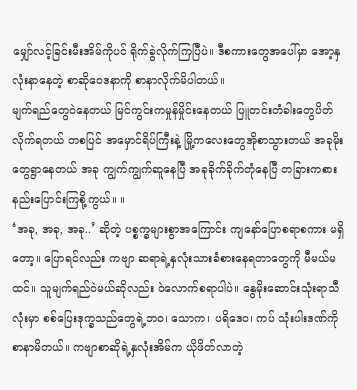မျှော်လင့်ခြင်းမီးအိမ်ကိုပင် ရိုက်ခွဲလိုက်ကြပြီပဲ။ ဒီစကားတွေအပေါ်မှာ အော့နှလုံးနာနေတဲ့ စာဆိုဝေဒနာကို စာနာလိုက်မိပါတယ်။
မျက်ရည်တွေဝဲနေတယ် မြင်ကွင်းကမှုန်မှိုင်းနေတယ် ပြူတင်းတံခါးတွေပိတ်လိုက်ရတယ် တစပြင် အမှောင်ရိပ်ကြီးနဲ့ မြို့ကလေးတွေအိုစာသွားတယ် အခုမိုးတွေရွာနေတယ် အခု ကျွက်ကျွက်ဆူနေပြီ အခုခိုက်ခိုက်တုံနေပြီ တခြားကစားနည်းပြောင်းကြစို့ကွယ်။ ။
‘အခု, အခု, အခု..’ ဆိုတဲ့ ပစ္စက္ခများစွာအကြောင်း ကျနော်ပြောစရာစကား မရှိတော့။ ပြောရင်လည်း ကဗျာ ဆရာရဲ့နှလုံးသားခံစားနေရတာတွေကို မီမယ်မထင်။ သူမျက်ရည်ဝဲမယ်ဆိုလည်း ဝဲလောက်စရာပါပဲ။ နွေမိုးဆောင်းသုံးရာသီလုံးမှာ စစ်ပြေးဒုက္ခသည်တွေရဲ့ဘဝ၊ သောက၊ ပရိဒေဝ၊ ကပ် သုံးပါးဒဏ်ကို စာနာမိတယ်။ ကဗျာစာဆိုရဲ့နှလုံးအိမ်က ယိုဖိတ်လာတဲ့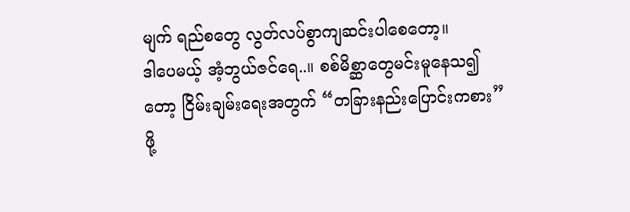မျက် ရည်စတွေ လွတ်လပ်စွာကျဆင်းပါစေတော့။
ဒါပေမယ့် အံ့ဘွယ်ဇင်ရေ..။ စစ်မိစ္ဆာတွေမင်းမူနေသ၍တော့ ငြိမ်းချမ်းရေးအတွက် “တခြားနည်းပြောင်းကစား” ဖို့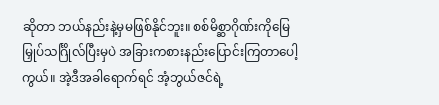ဆိုတာ ဘယ်နည်းနဲ့မှမဖြစ်နိုင်ဘူး။ စစ်မိစ္ဆာဂိုဏ်းကိုမြေမြှုပ်သင်္ဂြိုလ်ပြီးမှပဲ အခြားကစားနည်းပြောင်းကြတာပေါ့ကွယ်။ အဲ့ဒီအခါရောက်ရင် အံ့ဘွယ်ဇင်ရဲ့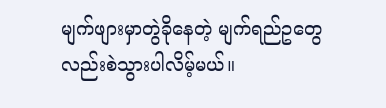မျက်ဖျားမှာတွဲခိုနေတဲ့ မျက်ရည်ဥတွေလည်းစဲသွားပါလိမ့်မယ်။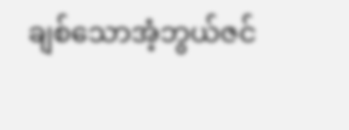ချစ်သောအံ့ဘွယ်ဇင်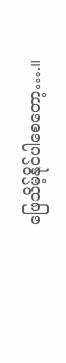ဖြေသိမ့်နိုင်ပါစေတော့….။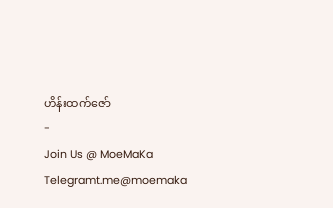ဟိန်းထက်ဇော်
-
Join Us @ MoeMaKa Telegramt.me@moemaka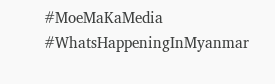#MoeMaKaMedia
#WhatsHappeningInMyanmar